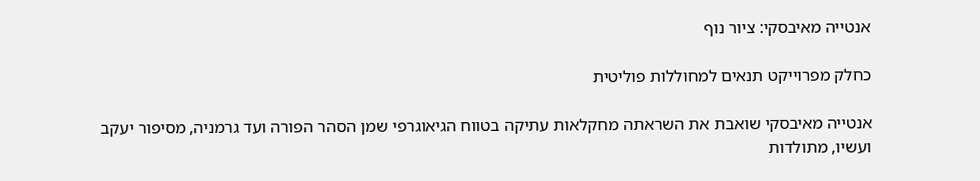אנטייה מאיבסקי: ציור נוף

כחלק מפרוייקט תנאים למחוללות פוליטית

אנטייה מאיבסקי שואבת את השראתה מחקלאות עתיקה בטווח הגיאוגרפי שמן הסהר הפורה ועד גרמניה, מסיפור יעקב ועשיו, מתולדות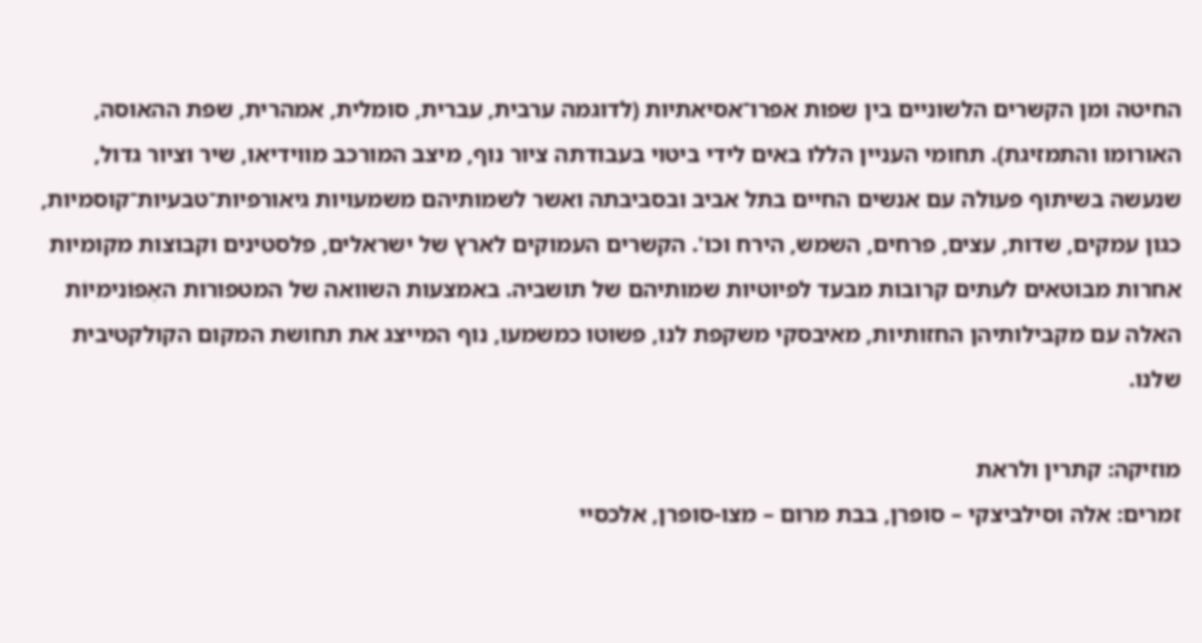החיטה ומן הקשרים הלשוניים בין שפות אפרו־אסיאתיות (לדוגמה ערבית, עברית, סומלית, אמהרית, שפת ההאוסה, האורומו והתמזיגת). תחומי העניין הללו באים לידי ביטוי בעבודתה ציור נוף, מיצב המורכב מווידיאו, שיר וציור גדול, שנעשה בשיתוף פעולה עם אנשים החיים בתל אביב ובסביבתה ואשר לשמותיהם משמעויות גיאורפיות־טבעיות־קוסמיות, כגון עמקים, שדות, עצים, פרחים, השמש, הירח וכו'. הקשרים העמוקים לארץ של ישראלים, פלסטינים וקבוצות מקומיות אחרות מבוטאים לעתים קרובות מבעד לפיוטיות שמותיהם של תושביה. באמצעות השוואה של המטפורות האֶפּוֹנימיוֹת האלה עם מקבילותיהן החזותיות, מאיבסקי משקפת לנו, פשוטו כמשמעו, נוף המייצג את תחושת המקום הקולקטיבית שלנו.

מוזיקה: קתרין ולראת
זמרים: אלה וסילביצקי – סופרן, בבת מרום – מצו-סופרן, אלכסיי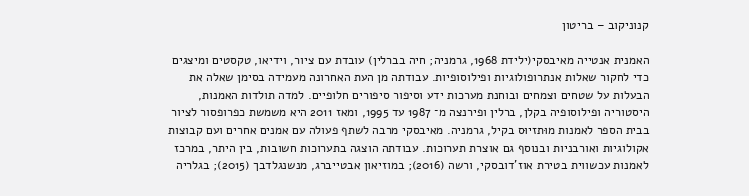קנוניקוב – בריטון

האמנית אנטייה מאיבסקי(ילידת 1968, גרמניה; חיה בברלין) עובדת עם ציור, וידיאו, טקסטים ומיצגים כדי לחקור שאלות אנתרופולוגיות ופילוסופיות. עבודתה מן העת האחרונה מעמידה בסימן שאלה את הבעלות על שטחים וצמחים ובוחנת מערכות ידע וסיפור סיפורים חלופיים. למדה תולדות האמנות, היסטוריה ופילוסופיה בקלן, ברלין ופירנצה מ־ 1987 עד 1995, ומאז 2011 היא משמשת כפרופסור לציור בבית הספר לאמנות מוּתזיוּס בקיל, גרמניה. מאיבסקי מרבה לשתף פעולה עם אמנים אחרים ועם קבוצות אקולוגיות ואורבניות ובנוסף גם אוצרת תערוכות. עבודתה הוצגה בתערוכות חשובות, בין היתר, במרכז לאמנות עכשווית בטירת אוז'דובסקי, ורשה (2016); במוזיאון אבטייברג, מנשנגלדבך (2015); בגלריה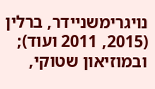נויגרימשניידר, ברלין (2015, 2011 ועוד); ובמוזיאון שטוקי,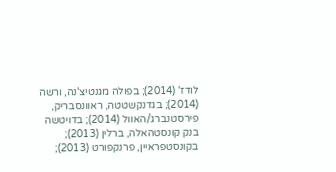לודז' (2014); בפולה מגנטיצ'נה, ורשה (2014); בגדנקשטטה, ראוונסבריק, פירסטנברג/האוול (2014); בדויטשה בנק קונסטהאלה, ברלין (2013); בקונסטפראיין, פרנקפורט (2013);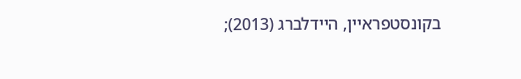בקונסטפראיין, היידלברג (2013);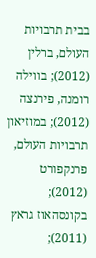בבית תרבויות העולם, ברלין (2012); בווילה רומנה, פירנצה (2012); במוזיאון תרבויות העולם, פרנקפורט (2012); בקונסהאוז גראץ (2011);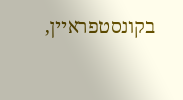בקונסטפראיין,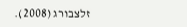זלצבורג (2008).